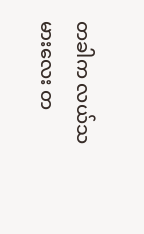တခါက လယ်သမားလေး တ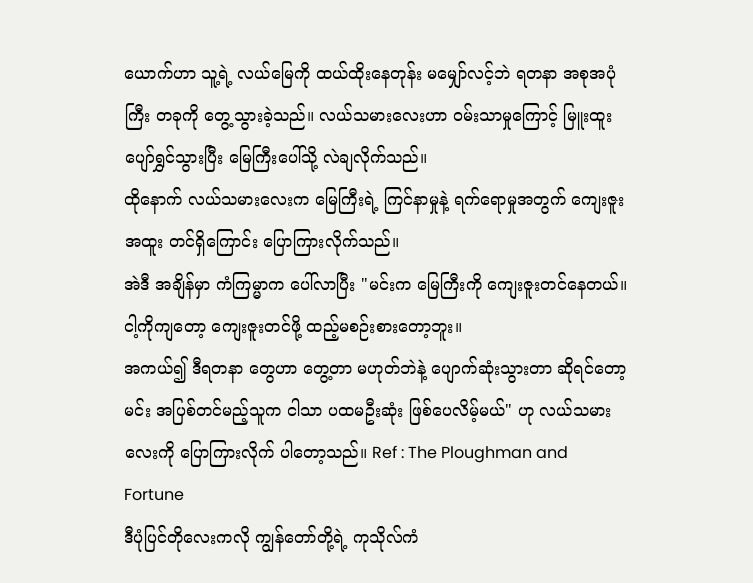ယောက်ဟာ သူ့ရဲ့ လယ်မြေကို ထယ်ထိုးနေတုန်း မမျှော်လင့်ဘဲ ရတနာ အစုအပုံကြီး တခုကို တွေ့သွားခဲ့သည်။ လယ်သမားလေးဟာ ဝမ်းသာမှုကြောင့် မြူးထူး ပျော်ရွှင်သွားပြီး မြေကြီးပေါ်သို့ လဲချလိုက်သည်။
ထိုနောက် လယ်သမားလေးက မြေကြီးရဲ့ ကြင်နာမှုနဲ့ ရက်ရောမှုအတွက် ကျေးဇူး အထူး တင်ရှိကြောင်း ပြောကြားလိုက်သည်။
အဲဒီ အချိန်မှာ ကံကြမ္မာက ပေါ်လာပြီး "မင်းက မြေကြီးကို ကျေးဇူးတင်နေတယ်။ ငါ့ကိုကျတော့ ကျေးဇူးတင်ဖို့ ထည့်မစဉ်းစားတော့ဘူး။
အကယ်၍ ဒီရတနာ တွေဟာ တွေ့တာ မဟုတ်ဘဲနဲ့ ပျောက်ဆုံးသွားတာ ဆိုရင်တော့ မင်း အပြစ်တင်မည့်သူက ငါသာ ပထမဦးဆုံး ဖြစ်ပေလိမ့်မယ်" ဟု လယ်သမားလေးကို ပြောကြားလိုက် ပါတော့သည်။ Ref : The Ploughman and Fortune
ဒီပုံပြင်တိုလေးကလို ကျွန်တော်တို့ရဲ့ ကုသိုလ်ကံ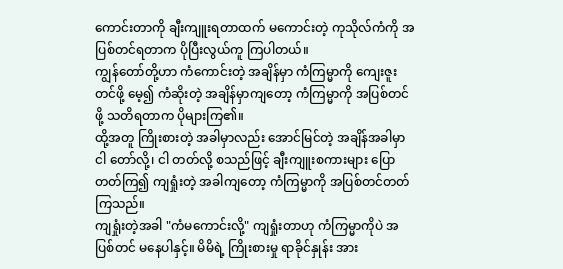ကောင်းတာကို ချီးကျူးရတာထက် မကောင်းတဲ့ ကုသိုလ်ကံကို အပြစ်တင်ရတာက ပိုပြီးလွယ်ကူ ကြပါတယ်။
ကျွန်တော်တို့ဟာ ကံကောင်းတဲ့ အချိန်မှာ ကံကြမ္မာကို ကျေးဇူးတင်ဖို့ မေ့၍ ကံဆိုးတဲ့ အချိန်မှာကျတော့ ကံကြမ္မာကို အပြစ်တင်ဖို့ သတိရတာက ပိုများကြ၏။
ထို့အတူ ကြိုးစားတဲ့ အခါမှာလည်း အောင်မြင်တဲ့ အချိန်အခါမှာ ငါ တော်လို့၊ ငါ တတ်လို့ စသည်ဖြင့် ချီးကျူးစကားများ ပြောတတ်ကြ၍ ကျရှုံးတဲ့ အခါကျတော့ ကံကြမ္မာကို အပြစ်တင်တတ် ကြသည်။
ကျရှုံးတဲ့အခါ "ကံမကောင်းလို့" ကျရှုံးတာဟု ကံကြမ္မာကိုပဲ အပြစ်တင် မနေပါနှင့်။ မိမိရဲ့ ကြိုးစားမှု ရာခိုင်နှုန်း အား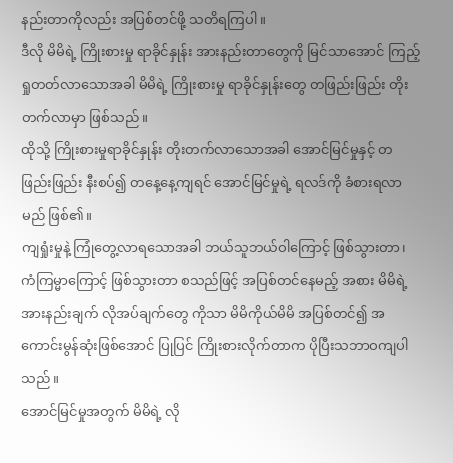နည်းတာကိုလည်း အပြစ်တင်ဖို့ သတိရကြပါ။
ဒီလို မိမိရဲ့ ကြိုးစားမှု ရာခိုင်နှုန်း အားနည်းတာတွေကို မြင်သာအောင် ကြည့်ရှုတတ်လာသောအခါ မိမိရဲ့ ကြိုးစားမှု ရာခိုင်နှုန်းတွေ တဖြည်းဖြည်း တိုးတက်လာမှာ ဖြစ်သည်။
ထိုသို့ ကြိုးစားမှုရာခိုင်နှုန်း တိုးတက်လာသောအခါ အောင်မြင်မှုနှင့် တဖြည်းဖြည်း နီးစပ်၍ တနေ့နေ့ကျရင် အောင်မြင်မှုရဲ့ ရလဒ်ကို ခံစားရလာမည် ဖြစ်၏။
ကျရှုံးမှုနဲ့ ကြုံတွေ့လာရသောအခါ ဘယ်သူဘယ်ဝါကြောင့် ဖြစ်သွားတာ၊ ကံကြမ္မာကြောင့် ဖြစ်သွားတာ စသည်ဖြင့် အပြစ်တင်နေမည့် အစား မိမိရဲ့အားနည်းချက် လိုအပ်ချက်တွေ ကိုသာ မိမိကိုယ်မိမိ အပြစ်တင်၍ အကောင်းမွန်ဆုံးဖြစ်အောင် ပြုပြင် ကြိုးစားလိုက်တာက ပိုပြီးသဘာဝကျပါသည်။
အောင်မြင်မှုအတွက် မိမိရဲ့ လို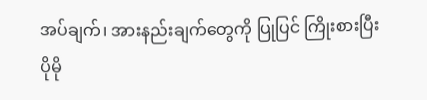အပ်ချက်၊ အားနည်းချက်တွေကို ပြုပြင် ကြိုးစားပြီး ပိုမို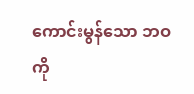ကောင်းမွန်သော ဘဝကို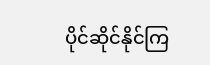ပိုင်ဆိုင်နိုင်ကြ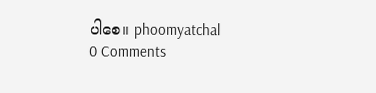ပါစေ။ phoomyatchal
0 Comments